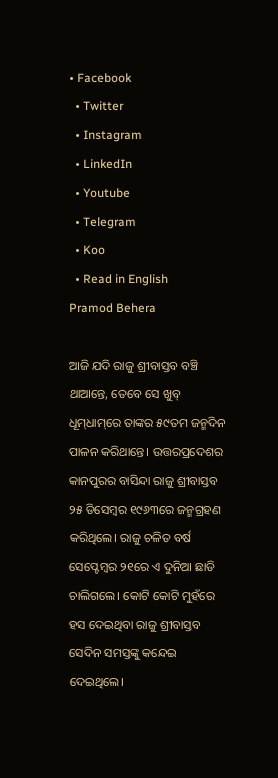• Facebook
  • Twitter
  • Instagram
  • LinkedIn
  • Youtube
  • Telegram
  • Koo
  • Read in English
Pramod Behera

ଆଜି ଯଦି ରାଜୁ ଶ୍ରୀବାସ୍ତବ ବଞ୍ଚି ଥାଆନ୍ତେ, ତେବେ ସେ ଖୁବ୍ ଧୂମ୍‌ଧାମ୍‌ରେ ତାଙ୍କର ୫୯ତମ ଜନ୍ମଦିନ ପାଳନ କରିଥାନ୍ତେ। ଉତ୍ତରପ୍ରଦେଶର କାନପୁରର ବାସିନ୍ଦା ରାଜୁ ଶ୍ରୀବାସ୍ତବ ୨୫ ଡିସେମ୍ବର ୧୯୬୩ରେ ଜନ୍ମଗ୍ରହଣ କରିଥିଲେ। ରାଜୁ ଚଳିତ ବର୍ଷ ସେପ୍ଟେମ୍ବର ୨୧ରେ ଏ ଦୁନିଆ ଛାଡି ଚାଲିଗଲେ। କୋଟି କୋଟି ମୁହଁରେ ହସ ଦେଇଥିବା ରାଜୁ ଶ୍ରୀବାସ୍ତବ ସେଦିନ ସମସ୍ତଙ୍କୁ କନ୍ଦେଇ ଦେଇଥିଲେ।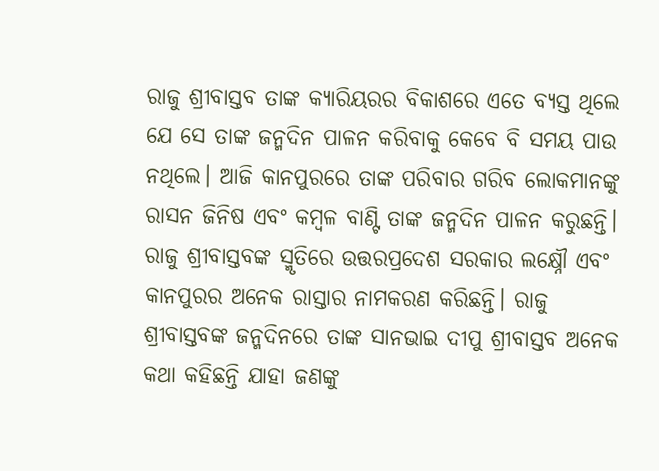ରାଜୁ ଶ୍ରୀବାସ୍ତବ ତାଙ୍କ କ୍ୟାରିୟରର ବିକାଶରେ ଏତେ ବ୍ୟସ୍ତ ଥିଲେ ଯେ ସେ ତାଙ୍କ ଜନ୍ମଦିନ ପାଳନ କରିବାକୁ କେବେ ବି ସମୟ ପାଉ ନଥିଲେ। ଆଜି କାନପୁରରେ ତାଙ୍କ ପରିବାର ଗରିବ ଲୋକମାନଙ୍କୁ ରାସନ ଜିନିଷ ଏବଂ କମ୍ବଳ ବାଣ୍ଟି ତାଙ୍କ ଜନ୍ମଦିନ ପାଳନ କରୁଛନ୍ତି। ରାଜୁ ଶ୍ରୀବାସ୍ତବଙ୍କ ସ୍ମୃତିରେ ଉତ୍ତରପ୍ରଦେଶ ସରକାର ଲକ୍ଷ୍ନୌ ଏବଂ କାନପୁରର ଅନେକ ରାସ୍ତାର ନାମକରଣ କରିଛନ୍ତି। ରାଜୁ ଶ୍ରୀବାସ୍ତବଙ୍କ ଜନ୍ମଦିନରେ ତାଙ୍କ ସାନଭାଇ ଦୀପୁ ଶ୍ରୀବାସ୍ତବ ଅନେକ କଥା କହିଛନ୍ତି ଯାହା ଜଣଙ୍କୁ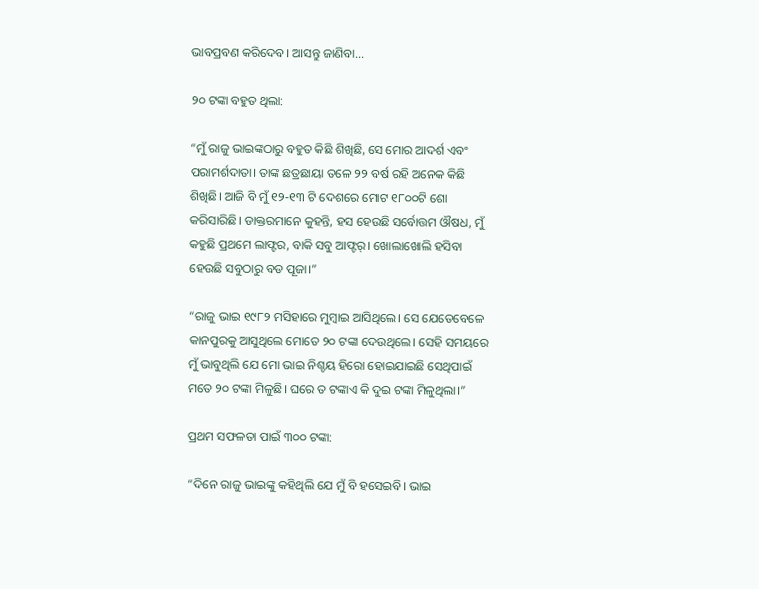ଭାବପ୍ରବଣ କରିଦେବ। ଆସନ୍ତୁ ଜାଣିବା...

୨୦ ଟଙ୍କା ବହୁତ ଥିଲା:

“ମୁଁ ରାଜୁ ଭାଇଙ୍କଠାରୁ ବହୁତ କିଛି ଶିଖିଛି, ସେ ମୋର ଆଦର୍ଶ ଏବଂ ପରାମର୍ଶଦାତା। ତାଙ୍କ ଛତ୍ରଛାୟା ତଳେ ୨୨ ବର୍ଷ ରହି ଅନେକ କିଛି ଶିଖିଛି। ଆଜି ବି ମୁଁ ୧୨-୧୩ ଟି ଦେଶରେ ମୋଟ ୧୮୦୦ଟି ଶୋ କରିସାରିଛି। ଡାକ୍ତରମାନେ କୁହନ୍ତି, ହସ ହେଉଛି ସର୍ବୋତ୍ତମ ଔଷଧ, ମୁଁ କହୁଛି ପ୍ରଥମେ ଲାଫ୍ଟର, ବାକି ସବୁ ଆଫ୍ଟର୍। ଖୋଲାଖୋଲି ହସିବା ହେଉଛି ସବୁଠାରୁ ବଡ ପୂଜା।”

“ରାଜୁ ଭାଇ ୧୯୮୨ ମସିହାରେ ମୁମ୍ବାଇ ଆସିଥିଲେ। ସେ ଯେତେବେଳେ କାନପୁରକୁ ଆସୁଥିଲେ ମୋତେ ୨୦ ଟଙ୍କା ଦେଉଥିଲେ। ସେହି ସମୟରେ ମୁଁ ଭାବୁଥିଲି ଯେ ମୋ ଭାଇ ନିଶ୍ଚୟ ହିରୋ ହୋଇଯାଇଛି ସେଥିପାଇଁ ମତେ ୨୦ ଟଙ୍କା ମିଳୁଛି। ଘରେ ତ ଟଙ୍କାଏ କି ଦୁଇ ଟଙ୍କା ମିଳୁଥିଲା।”

ପ୍ରଥମ ସଫଳତା ପାଇଁ ୩୦୦ ଟଙ୍କା:

“ଦିନେ ରାଜୁ ଭାଇଙ୍କୁ କହିଥିଲି ଯେ ମୁଁ ବି ହସେଇବି। ଭାଇ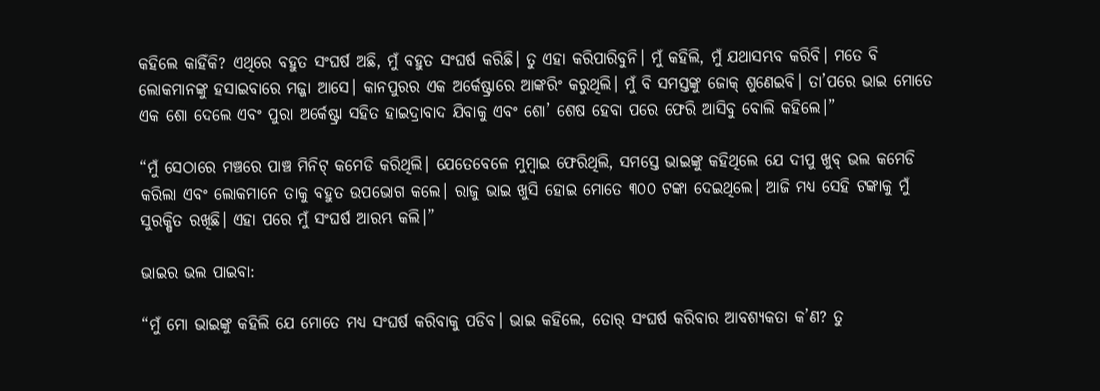କହିଲେ କାହିଁକି? ଏଥିରେ ବହୁତ ସଂଘର୍ଷ ଅଛି, ମୁଁ ବହୁତ ସଂଘର୍ଷ କରିଛି। ତୁ ଏହା କରିପାରିବୁନି। ମୁଁ କହିଲି, ମୁଁ ଯଥାସମ୍ଭବ କରିବି। ମତେ ବି ଲୋକମାନଙ୍କୁ ହସାଇବାରେ ମଜ୍ଜା ଆସେ। କାନପୁରର ଏକ ଅର୍କେଷ୍ଟ୍ରାରେ ଆଙ୍କରିଂ କରୁଥିଲି। ମୁଁ ବି ସମସ୍ତଙ୍କୁ ଜୋକ୍ ଶୁଣେଇବି। ତା’ପରେ ଭାଇ ମୋତେ ଏକ ଶୋ ଦେଲେ ଏବଂ ପୁରା ଅର୍କେଷ୍ଟ୍ରା ସହିତ ହାଇଦ୍ରାବାଦ ଯିବାକୁ ଏବଂ ଶୋ’ ଶେଷ ହେବା ପରେ ଫେରି ଆସିବୁ ବୋଲି କହିଲେ।”

“ମୁଁ ସେଠାରେ ମଞ୍ଚରେ ପାଞ୍ଚ ମିନିଟ୍ କମେଡି କରିଥିଲି। ଯେତେବେଳେ ମୁମ୍ବାଇ ଫେରିଥିଲି, ସମସ୍ତେ ଭାଇଙ୍କୁ କହିଥିଲେ ଯେ ଦୀପୁ ଖୁବ୍ ଭଲ କମେଡି କରିଲା ଏବଂ ଲୋକମାନେ ତାକୁ ବହୁତ ଉପଭୋଗ କଲେ। ରାଜୁ ଭାଇ ଖୁସି ହୋଇ ମୋତେ ୩୦୦ ଟଙ୍କା ଦେଇଥିଲେ। ଆଜି ମଧ୍ୟ ସେହି ଟଙ୍କାକୁ ମୁଁ ସୁରକ୍ଷିତ ରଖିଛି। ଏହା ପରେ ମୁଁ ସଂଘର୍ଷ ଆରମ୍ଭ କଲି।”

ଭାଇର ଭଲ ପାଇବା:

“ମୁଁ ମୋ ଭାଇଙ୍କୁ କହିଲି ଯେ ମୋତେ ମଧ୍ୟ ସଂଘର୍ଷ କରିବାକୁ ପଡିବ। ଭାଇ କହିଲେ, ତୋର୍ ସଂଘର୍ଷ କରିବାର ଆବଶ୍ୟକତା କ’ଣ? ତୁ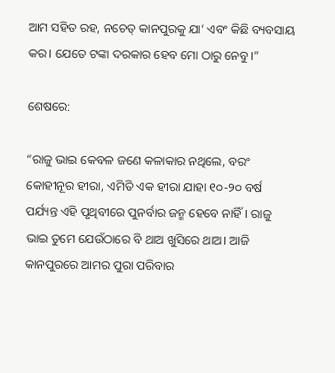ଆମ ସହିତ ରହ, ନଚେତ୍ କାନପୁରକୁ ଯା’ ଏବଂ କିଛି ବ୍ୟବସାୟ କର। ଯେତେ ଟଙ୍କା ଦରକାର ହେବ ମୋ ଠାରୁ ନେବୁ।”

ଶେଷରେ:

“ରାଜୁ ଭାଇ କେବଳ ଜଣେ କଳାକାର ନଥିଲେ, ବରଂ କୋହୀନୂର ହୀରା, ଏମିତି ଏକ ହୀରା ଯାହା ୧୦-୨୦ ବର୍ଷ ପର୍ଯ୍ୟନ୍ତ ଏହି ପୃଥିବୀରେ ପୁନର୍ବାର ଜନ୍ମ ହେବେ ନାହିଁ। ରାଜୁ ଭାଇ ତୁମେ ଯେଉଁଠାରେ ବି ଥାଅ ଖୁସିରେ ଥାଅ। ଆଜି କାନପୁରରେ ଆମର ପୁରା ପରିବାର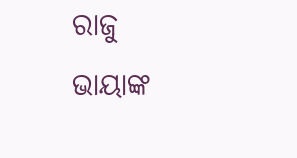ରାଜୁ ଭାୟାଙ୍କ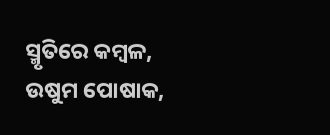ସ୍ମୃତିରେ କମ୍ବଳ, ଉଷୁମ ପୋଷାକ,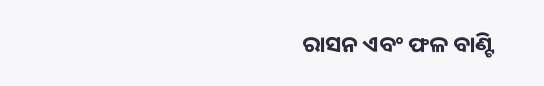ରାସନ ଏବଂ ଫଳ ବାଣ୍ଟି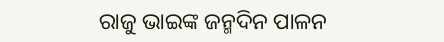ରାଜୁ ଭାଇଙ୍କ ଜନ୍ମଦିନ ପାଳନ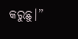କରୁଛୁ।”